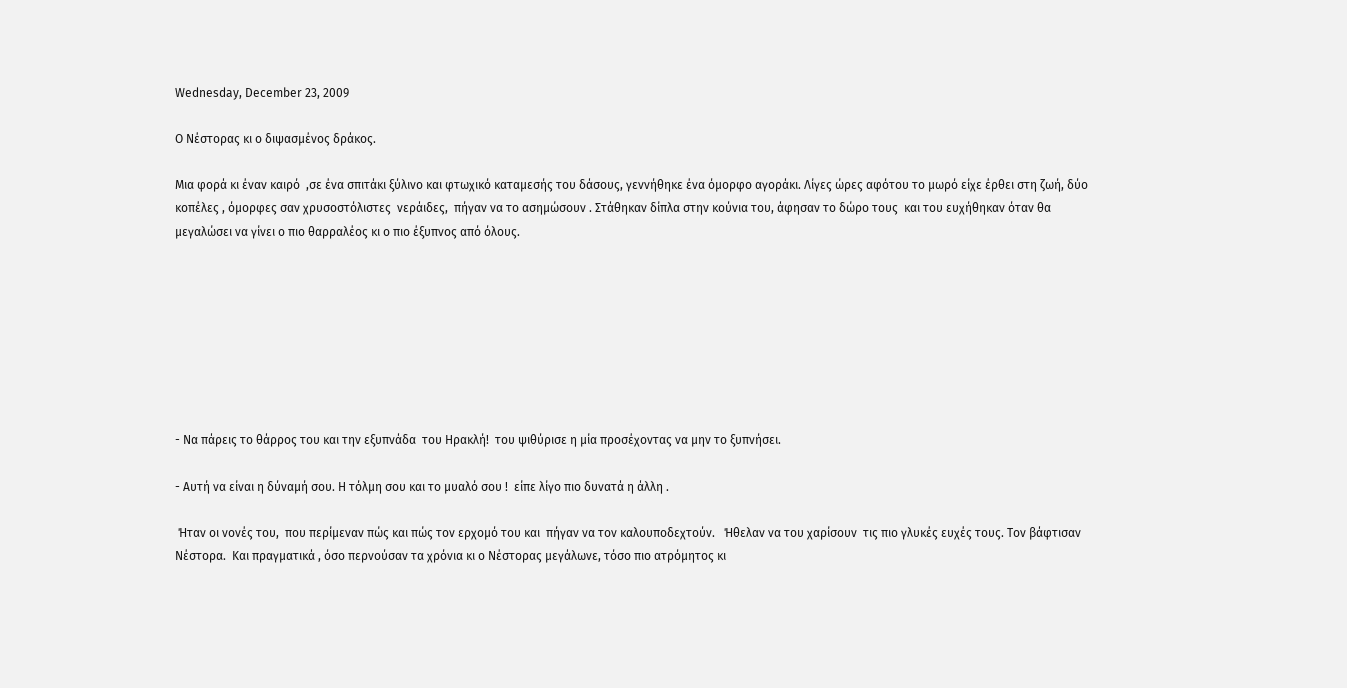Wednesday, December 23, 2009

Ο Νέστορας κι ο διψασμένος δράκος.

Μια φορά κι έναν καιρό  ,σε ένα σπιτάκι ξύλινο και φτωχικό καταμεσής του δάσους, γεννήθηκε ένα όμορφο αγοράκι. Λίγες ώρες αφότου το μωρό είχε έρθει στη ζωή, δύο κοπέλες , όμορφες σαν χρυσοστόλιστες  νεράιδες,  πήγαν να το ασημώσουν . Στάθηκαν δίπλα στην κούνια του, άφησαν το δώρο τους  και του ευχήθηκαν όταν θα μεγαλώσει να γίνει ο πιο θαρραλέος κι ο πιο έξυπνος από όλους.








- Να πάρεις το θάρρος του και την εξυπνάδα  του Ηρακλή!  του ψιθύρισε η μία προσέχοντας να μην το ξυπνήσει.

- Αυτή να είναι η δύναμή σου. Η τόλμη σου και το μυαλό σου !  είπε λίγο πιο δυνατά η άλλη .

 Ήταν οι νονές του,  που περίμεναν πώς και πώς τον ερχομό του και  πήγαν να τον καλουποδεχτούν.   Ήθελαν να του χαρίσουν  τις πιο γλυκές ευχές τους. Τον βάφτισαν Νέστορα.  Και πραγματικά , όσο περνούσαν τα χρόνια κι ο Νέστορας μεγάλωνε, τόσο πιο ατρόμητος κι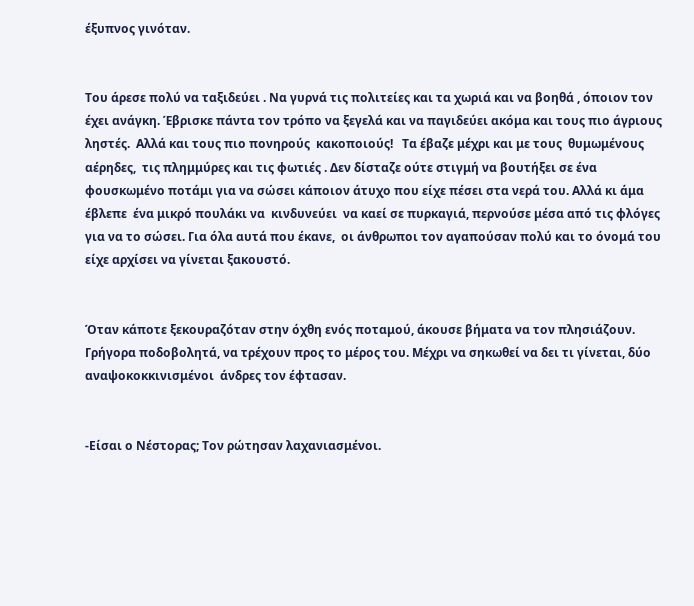έξυπνος γινόταν.


Του άρεσε πολύ να ταξιδεύει . Να γυρνά τις πολιτείες και τα χωριά και να βοηθά , όποιον τον έχει ανάγκη. Έβρισκε πάντα τον τρόπο να ξεγελά και να παγιδεύει ακόμα και τους πιο άγριους  ληστές.  Αλλά και τους πιο πονηρούς  κακοποιούς!   Τα έβαζε μέχρι και με τους  θυμωμένους αέρηδες,  τις πλημμύρες και τις φωτιές . Δεν δίσταζε ούτε στιγμή να βουτήξει σε ένα φουσκωμένο ποτάμι για να σώσει κάποιον άτυχο που είχε πέσει στα νερά του. Αλλά κι άμα έβλεπε  ένα μικρό πουλάκι να  κινδυνεύει  να καεί σε πυρκαγιά, περνούσε μέσα από τις φλόγες για να το σώσει. Για όλα αυτά που έκανε,  οι άνθρωποι τον αγαπούσαν πολύ και το όνομά του είχε αρχίσει να γίνεται ξακουστό.


Όταν κάποτε ξεκουραζόταν στην όχθη ενός ποταμού, άκουσε βήματα να τον πλησιάζουν.  Γρήγορα ποδοβολητά, να τρέχουν προς το μέρος του. Μέχρι να σηκωθεί να δει τι γίνεται, δύο αναψοκοκκινισμένοι  άνδρες τον έφτασαν.


-Είσαι ο Νέστορας; Τον ρώτησαν λαχανιασμένοι.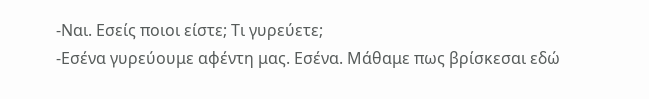-Ναι. Εσείς ποιοι είστε; Τι γυρεύετε;
-Εσένα γυρεύουμε αφέντη μας. Εσένα. Μάθαμε πως βρίσκεσαι εδώ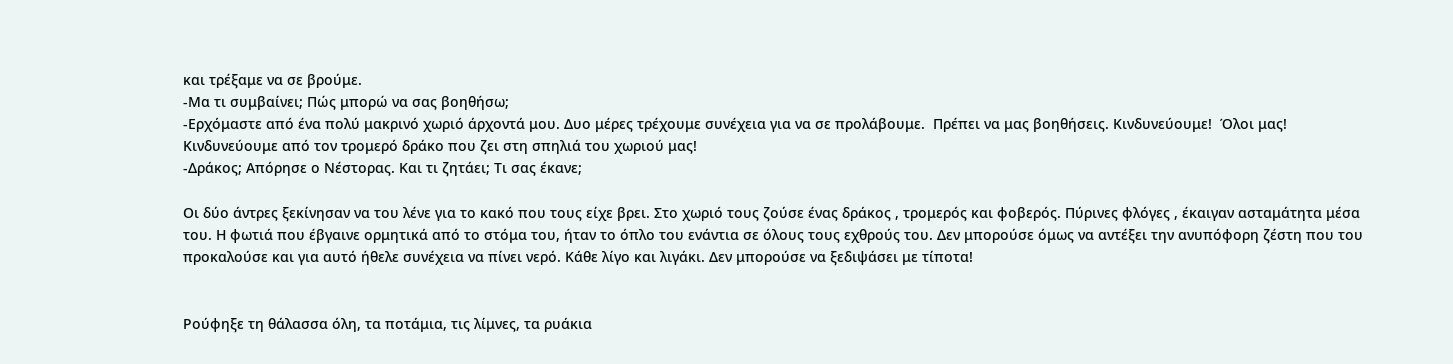και τρέξαμε να σε βρούμε.
-Μα τι συμβαίνει; Πώς μπορώ να σας βοηθήσω;
-Ερχόμαστε από ένα πολύ μακρινό χωριό άρχοντά μου. Δυο μέρες τρέχουμε συνέχεια για να σε προλάβουμε.  Πρέπει να μας βοηθήσεις. Κινδυνεύουμε!  Όλοι μας!  Κινδυνεύουμε από τον τρομερό δράκο που ζει στη σπηλιά του χωριού μας!
-Δράκος; Απόρησε ο Νέστορας. Και τι ζητάει; Τι σας έκανε;

Οι δύο άντρες ξεκίνησαν να του λένε για το κακό που τους είχε βρει. Στο χωριό τους ζούσε ένας δράκος , τρομερός και φοβερός. Πύρινες φλόγες , έκαιγαν ασταμάτητα μέσα του. Η φωτιά που έβγαινε ορμητικά από το στόμα του, ήταν το όπλο του ενάντια σε όλους τους εχθρούς του. Δεν μπορούσε όμως να αντέξει την ανυπόφορη ζέστη που του προκαλούσε και για αυτό ήθελε συνέχεια να πίνει νερό. Κάθε λίγο και λιγάκι. Δεν μπορούσε να ξεδιψάσει με τίποτα!


Ρούφηξε τη θάλασσα όλη, τα ποτάμια, τις λίμνες, τα ρυάκια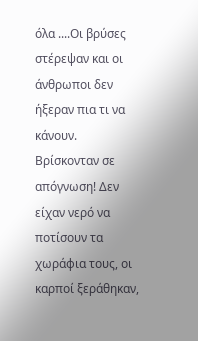όλα ....Οι βρύσες στέρεψαν και οι άνθρωποι δεν ήξεραν πια τι να κάνουν. Βρίσκονταν σε απόγνωση! Δεν είχαν νερό να ποτίσουν τα χωράφια τους, οι καρποί ξεράθηκαν,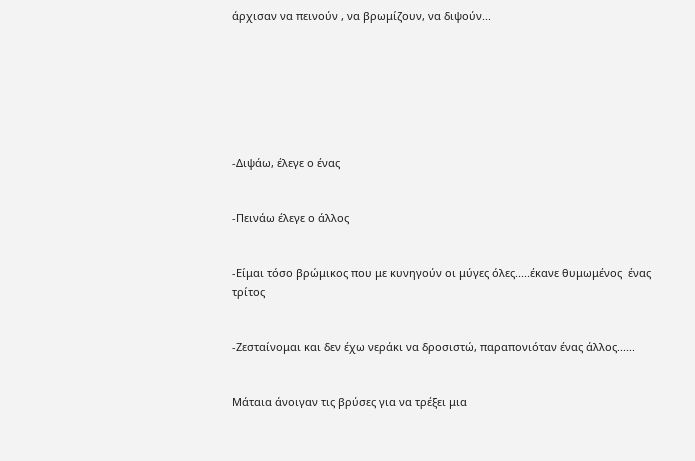άρχισαν να πεινούν , να βρωμίζουν, να διψούν...







-Διψάω, έλεγε ο ένας


-Πεινάω έλεγε ο άλλος


-Είμαι τόσο βρώμικος που με κυνηγούν οι μύγες όλες.....έκανε θυμωμένος  ένας τρίτος


-Ζεσταίνομαι και δεν έχω νεράκι να δροσιστώ, παραπονιόταν ένας άλλος......


Μάταια άνοιγαν τις βρύσες για να τρέξει μια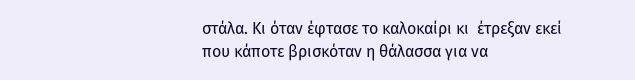στάλα. Κι όταν έφτασε το καλοκαίρι κι  έτρεξαν εκεί που κάποτε βρισκόταν η θάλασσα για να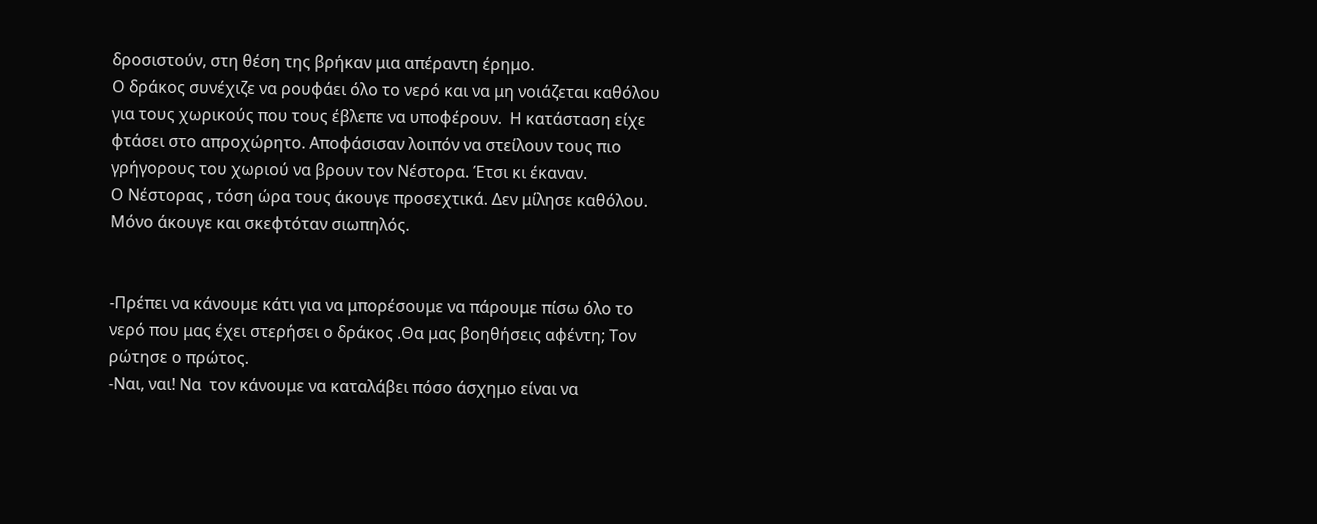δροσιστούν, στη θέση της βρήκαν μια απέραντη έρημο.
Ο δράκος συνέχιζε να ρουφάει όλο το νερό και να μη νοιάζεται καθόλου για τους χωρικούς που τους έβλεπε να υποφέρουν.  Η κατάσταση είχε φτάσει στο απροχώρητο. Αποφάσισαν λοιπόν να στείλουν τους πιο γρήγορους του χωριού να βρουν τον Νέστορα. Έτσι κι έκαναν.
Ο Νέστορας , τόση ώρα τους άκουγε προσεχτικά. Δεν μίλησε καθόλου. Μόνο άκουγε και σκεφτόταν σιωπηλός.


-Πρέπει να κάνουμε κάτι για να μπορέσουμε να πάρουμε πίσω όλο το νερό που μας έχει στερήσει ο δράκος .Θα μας βοηθήσεις αφέντη; Τον ρώτησε ο πρώτος.
-Ναι, ναι! Να  τον κάνουμε να καταλάβει πόσο άσχημο είναι να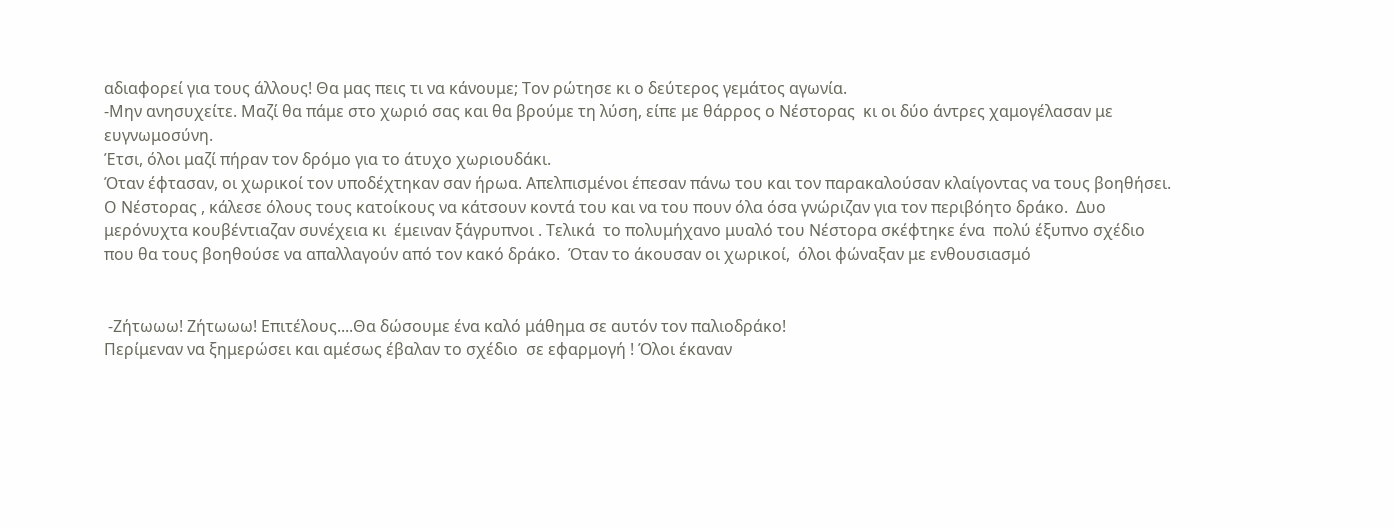αδιαφορεί για τους άλλους! Θα μας πεις τι να κάνουμε; Τον ρώτησε κι ο δεύτερος γεμάτος αγωνία.
-Μην ανησυχείτε. Μαζί θα πάμε στο χωριό σας και θα βρούμε τη λύση, είπε με θάρρος ο Νέστορας  κι οι δύο άντρες χαμογέλασαν με ευγνωμοσύνη.
Έτσι, όλοι μαζί πήραν τον δρόμο για το άτυχο χωριουδάκι.
Όταν έφτασαν, οι χωρικοί τον υποδέχτηκαν σαν ήρωα. Απελπισμένοι έπεσαν πάνω του και τον παρακαλούσαν κλαίγοντας να τους βοηθήσει.
Ο Νέστορας , κάλεσε όλους τους κατοίκους να κάτσουν κοντά του και να του πουν όλα όσα γνώριζαν για τον περιβόητο δράκο.  Δυο μερόνυχτα κουβέντιαζαν συνέχεια κι  έμειναν ξάγρυπνοι . Τελικά  το πολυμήχανο μυαλό του Νέστορα σκέφτηκε ένα  πολύ έξυπνο σχέδιο που θα τους βοηθούσε να απαλλαγούν από τον κακό δράκο.  Όταν το άκουσαν οι χωρικοί,  όλοι φώναξαν με ενθουσιασμό


 -Ζήτωωω! Ζήτωωω! Επιτέλους....Θα δώσουμε ένα καλό μάθημα σε αυτόν τον παλιοδράκο!
Περίμεναν να ξημερώσει και αμέσως έβαλαν το σχέδιο  σε εφαρμογή ! Όλοι έκαναν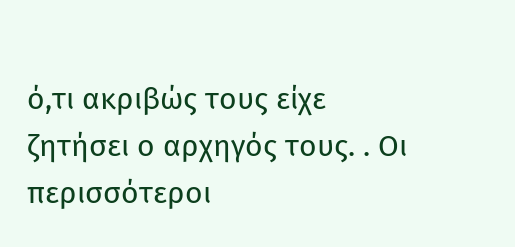ό,τι ακριβώς τους είχε ζητήσει ο αρχηγός τους. . Οι περισσότεροι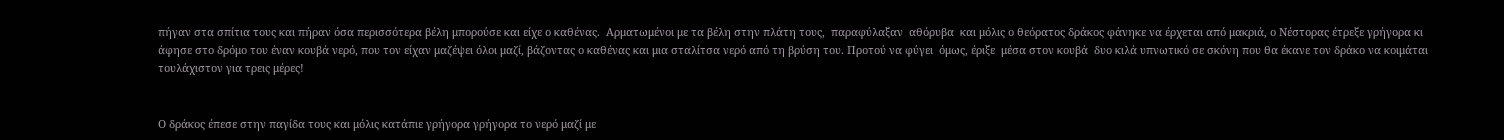πήγαν στα σπίτια τους και πήραν όσα περισσότερα βέλη μπορούσε και είχε ο καθένας.  Αρματωμένοι με τα βέλη στην πλάτη τους,  παραφύλαξαν  αθόρυβα  και μόλις ο θεόρατος δράκος φάνηκε να έρχεται από μακριά, ο Νέστορας έτρεξε γρήγορα κι άφησε στο δρόμο του έναν κουβά νερό, που τον είχαν μαζέψει όλοι μαζί, βάζοντας ο καθένας και μια σταλίτσα νερό από τη βρύση του. Προτού να φύγει  όμως, έριξε  μέσα στον κουβά  δυο κιλά υπνωτικό σε σκόνη που θα έκανε τον δράκο να κοιμάται τουλάχιστον για τρεις μέρες!


Ο δράκος έπεσε στην παγίδα τους και μόλις κατάπιε γρήγορα γρήγορα το νερό μαζί με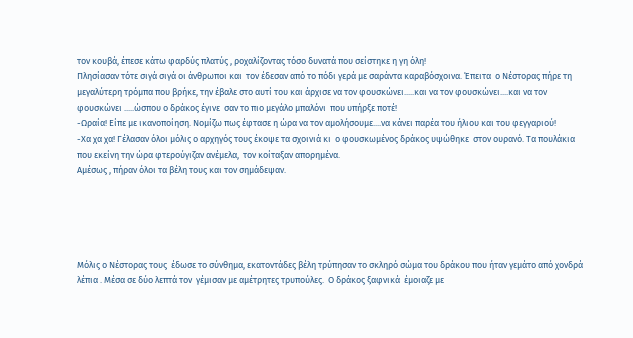τον κουβά, έπεσε κάτω φαρδύς πλατύς , ροχαλίζοντας τόσο δυνατά που σείστηκε η γη όλη!
Πλησίασαν τότε σιγά σιγά οι άνθρωποι και  τον έδεσαν από το πόδι γερά με σαράντα καραβόσχοινα. Έπειτα  ο Νέστορας πήρε τη μεγαλύτερη τρόμπα που βρήκε, την έβαλε στο αυτί του και άρχισε να τον φουσκώνει.....και να τον φουσκώνει....και να τον φουσκώνει .....ώσπου ο δράκος έγινε  σαν το πιο μεγάλο μπαλόνι  που υπήρξε ποτέ!
-Ωραία! Είπε με ικανοποίηση. Νομίζω πως έφτασε η ώρα να τον αμολήσουμε....να κάνει παρέα του ήλιου και του φεγγαριού!
-Χα χα χα! Γέλασαν όλοι μόλις ο αρχηγός τους έκοψε τα σχοινιά κι  ο φουσκωμένος δράκος υψώθηκε  στον ουρανό. Τα πουλάκια που εκείνη την ώρα φτερούγιζαν ανέμελα,  τον κοίταξαν απορημένα.
Αμέσως , πήραν όλοι τα βέλη τους και τον σημάδεψαν.





Μόλις ο Νέστορας τους  έδωσε το σύνθημα, εκατοντάδες βέλη τρύπησαν το σκληρό σώμα του δράκου που ήταν γεμάτο από χονδρά λέπια . Μέσα σε δύο λεπτά τον  γέμισαν με αμέτρητες τρυπούλες.  Ο δράκος ξαφνικά  έμοιαζε με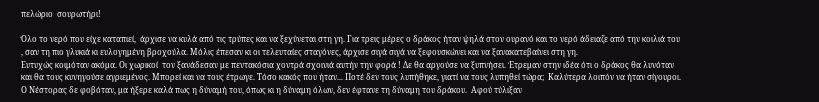πελώριο  σουρωτήρι!

Όλο το νερό που είχε καταπιεί,  άρχισε να κυλά από τις τρύπες και να ξεχύνεται στη γη. Για τρεις μέρες ο δράκος ήταν ψηλά στον ουρανό και το νερό άδειαζε από την κοιλιά του  , σαν τη πιο γλυκιά κι ευλογημένη βροχούλα. Μόλις έπεσαν κι οι τελευταίες σταγόνες, άρχισε σιγά σιγά να ξεφουσκώνει και να ξανακατεβαίνει στη γη.
Ευτυχώς κοιμόταν ακόμα. Οι χωρικοί  τον ξανάδεσαν με πεντακόσια χοντρά σχοινιά αυτήν την φορά ! Δε θα αργούσε να ξυπνήσει. Έτρεμαν στην ιδέα ότι ο δράκος θα λυνόταν και θα τους κυνηγούσε αγριεμένος. Μπορεί και να τους έτρωγε. Τόσο κακός που ήταν... Ποτέ δεν τους λυπήθηκε, γιατί να τους λυπηθεί τώρα;  Καλύτερα λοιπόν να ήταν σίγουροι.
Ο Νέστορας δε φοβόταν, μα ήξερε καλά πως η δύναμή του, όπως κι η δύναμη όλων, δεν έφτανε τη δύναμη του δράκου.  Αφού τύλιξαν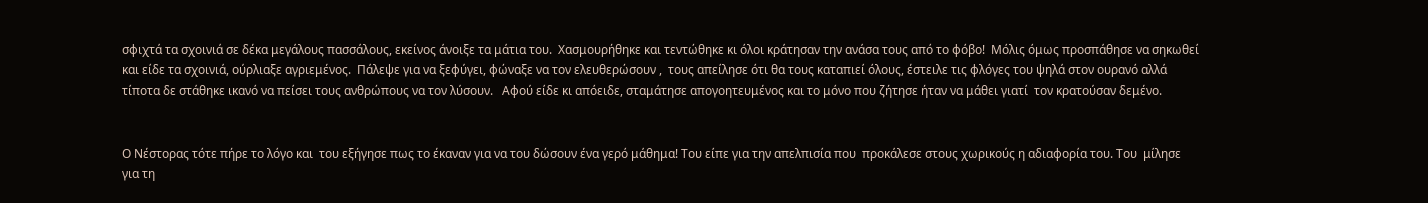σφιχτά τα σχοινιά σε δέκα μεγάλους πασσάλους, εκείνος άνοιξε τα μάτια του.  Χασμουρήθηκε και τεντώθηκε κι όλοι κράτησαν την ανάσα τους από το φόβο!  Μόλις όμως προσπάθησε να σηκωθεί και είδε τα σχοινιά, ούρλιαξε αγριεμένος.  Πάλεψε για να ξεφύγει, φώναξε να τον ελευθερώσουν ,  τους απείλησε ότι θα τους καταπιεί όλους, έστειλε τις φλόγες του ψηλά στον ουρανό αλλά τίποτα δε στάθηκε ικανό να πείσει τους ανθρώπους να τον λύσουν.   Αφού είδε κι απόειδε, σταμάτησε απογοητευμένος και το μόνο που ζήτησε ήταν να μάθει γιατί  τον κρατούσαν δεμένο.


Ο Νέστορας τότε πήρε το λόγο και  του εξήγησε πως το έκαναν για να του δώσουν ένα γερό μάθημα! Του είπε για την απελπισία που  προκάλεσε στους χωρικούς η αδιαφορία του. Του  μίλησε  για τη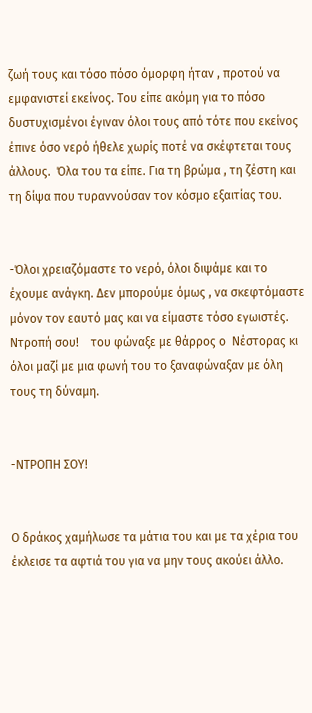ζωή τους και τόσο πόσο όμορφη ήταν , προτού να εμφανιστεί εκείνος. Του είπε ακόμη για το πόσο δυστυχισμένοι έγιναν όλοι τους από τότε που εκείνος έπινε όσο νερό ήθελε χωρίς ποτέ να σκέφτεται τους άλλους.  Όλα του τα είπε. Για τη βρώμα , τη ζέστη και τη δίψα που τυραννούσαν τον κόσμο εξαιτίας του.


-Όλοι χρειαζόμαστε το νερό, όλοι διψάμε και το έχουμε ανάγκη. Δεν μπορούμε όμως , να σκεφτόμαστε μόνον τον εαυτό μας και να είμαστε τόσο εγωιστές. Ντροπή σου!    του φώναξε με θάρρος ο  Νέστορας κι όλοι μαζί με μια φωνή του το ξαναφώναξαν με όλη τους τη δύναμη.


-ΝΤΡΟΠΗ ΣΟΥ!


Ο δράκος χαμήλωσε τα μάτια του και με τα χέρια του έκλεισε τα αφτιά του για να μην τους ακούει άλλο.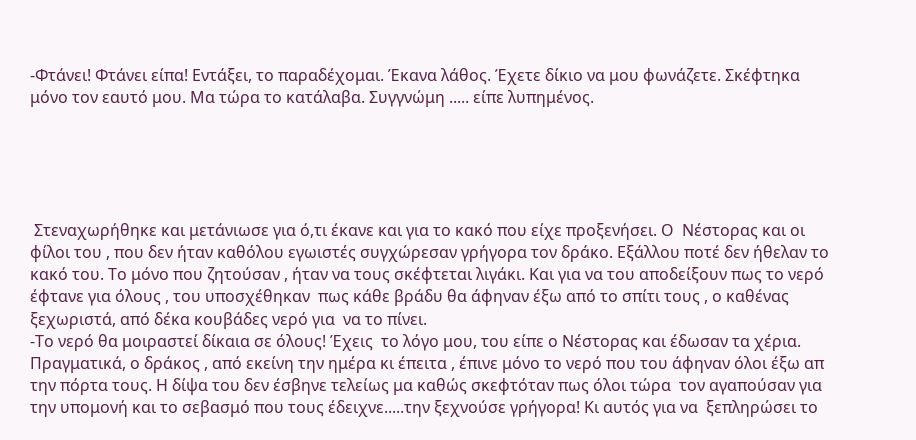-Φτάνει! Φτάνει είπα! Εντάξει, το παραδέχομαι. Έκανα λάθος. Έχετε δίκιο να μου φωνάζετε. Σκέφτηκα μόνο τον εαυτό μου. Μα τώρα το κατάλαβα. Συγγνώμη ..... είπε λυπημένος.





 Στεναχωρήθηκε και μετάνιωσε για ό,τι έκανε και για το κακό που είχε προξενήσει. Ο  Νέστορας και οι φίλοι του , που δεν ήταν καθόλου εγωιστές συγχώρεσαν γρήγορα τον δράκο. Εξάλλου ποτέ δεν ήθελαν το κακό του. Το μόνο που ζητούσαν , ήταν να τους σκέφτεται λιγάκι. Και για να του αποδείξουν πως το νερό έφτανε για όλους , του υποσχέθηκαν  πως κάθε βράδυ θα άφηναν έξω από το σπίτι τους , ο καθένας ξεχωριστά, από δέκα κουβάδες νερό για  να το πίνει.
-Το νερό θα μοιραστεί δίκαια σε όλους! Έχεις  το λόγο μου, του είπε ο Νέστορας και έδωσαν τα χέρια.
Πραγματικά, ο δράκος , από εκείνη την ημέρα κι έπειτα , έπινε μόνο το νερό που του άφηναν όλοι έξω απ την πόρτα τους. Η δίψα του δεν έσβηνε τελείως μα καθώς σκεφτόταν πως όλοι τώρα  τον αγαπούσαν για την υπομονή και το σεβασμό που τους έδειχνε.....την ξεχνούσε γρήγορα! Κι αυτός για να  ξεπληρώσει το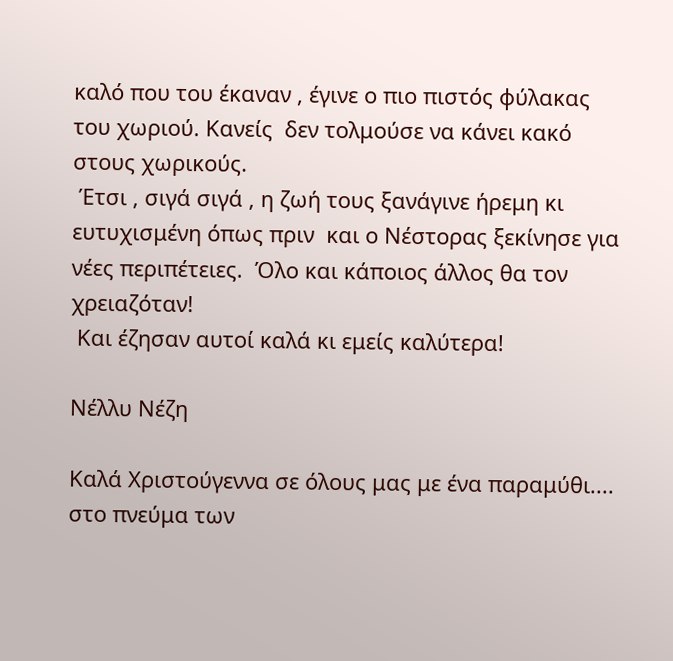καλό που του έκαναν , έγινε ο πιο πιστός φύλακας του χωριού. Κανείς  δεν τολμούσε να κάνει κακό στους χωρικούς.
 Έτσι , σιγά σιγά , η ζωή τους ξανάγινε ήρεμη κι ευτυχισμένη όπως πριν  και ο Νέστορας ξεκίνησε για νέες περιπέτειες.  Όλο και κάποιος άλλος θα τον χρειαζόταν!
 Και έζησαν αυτοί καλά κι εμείς καλύτερα!

Νέλλυ Νέζη

Καλά Χριστούγεννα σε όλους μας με ένα παραμύθι.... στο πνεύμα των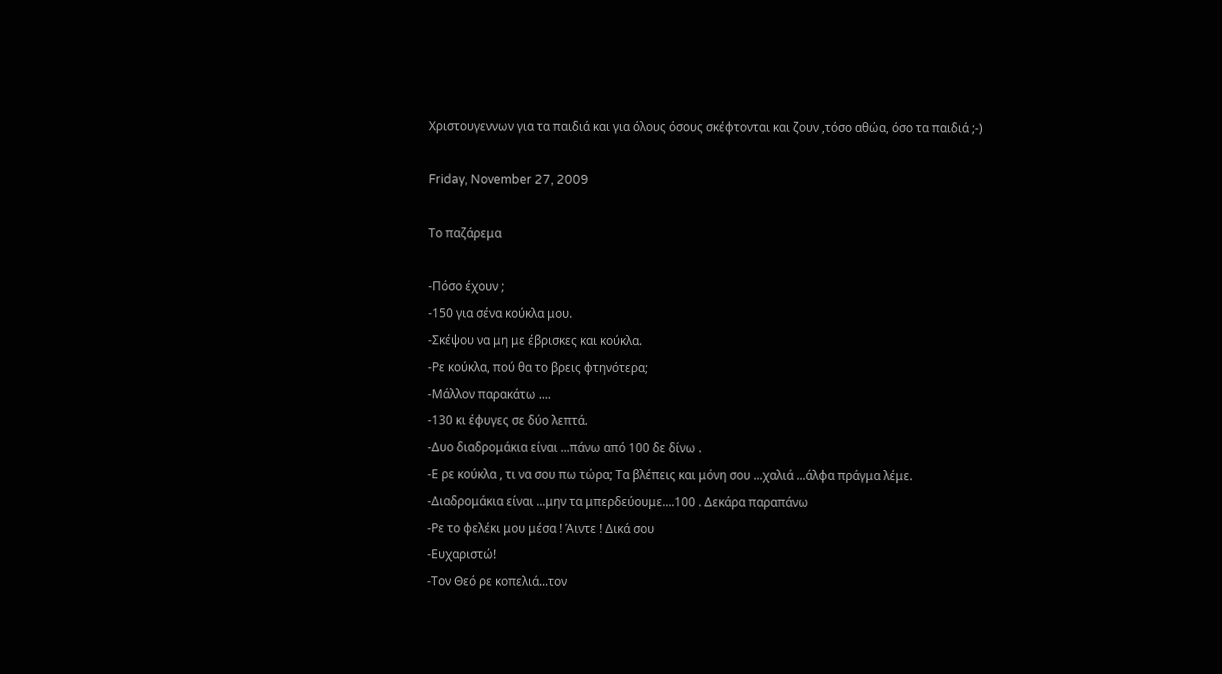Χριστουγεννων για τα παιδιά και για όλους όσους σκέφτονται και ζουν ,τόσο αθώα, όσο τα παιδιά ;-)

Friday, November 27, 2009

Το παζάρεμα

-Πόσο έχουν ;
-150 για σένα κούκλα μου.
-Σκέψου να μη με έβρισκες και κούκλα.
-Ρε κούκλα, πού θα το βρεις φτηνότερα;
-Μάλλον παρακάτω ....
-130 κι έφυγες σε δύο λεπτά.
-Δυο διαδρομάκια είναι ...πάνω από 100 δε δίνω .
-Ε ρε κούκλα , τι να σου πω τώρα; Τα βλέπεις και μόνη σου ...χαλιά ...άλφα πράγμα λέμε.
-Διαδρομάκια είναι ...μην τα μπερδεύουμε....100 . Δεκάρα παραπάνω
-Ρε το φελέκι μου μέσα ! Άιντε ! Δικά σου
-Ευχαριστώ!
-Τον Θεό ρε κοπελιά...τον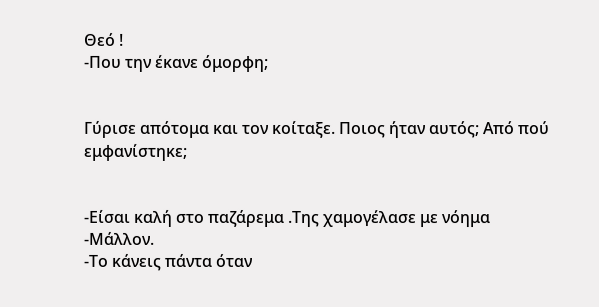Θεό !
-Που την έκανε όμορφη;


Γύρισε απότομα και τον κοίταξε. Ποιος ήταν αυτός; Από πού εμφανίστηκε;


-Είσαι καλή στο παζάρεμα .Της χαμογέλασε με νόημα
-Μάλλον.
-Το κάνεις πάντα όταν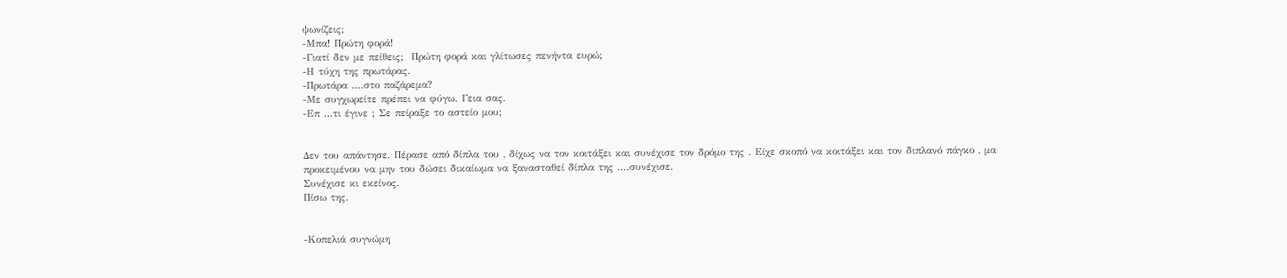ψωνίζεις;
-Μπα! Πρώτη φορά!
-Γιατί δεν με πείθεις;  Πρώτη φορά και γλίτωσες πενήντα ευρώ;
-Η τύχη της πρωτάρας.
-Πρωτάρα ....στο παζάρεμα?
-Με συγχωρείτε πρέπει να φύγω. Γεια σας.
-Επ ...τι έγινε ; Σε πείραξε το αστείο μου;


Δεν του απάντησε. Πέρασε από δίπλα του , δίχως να τον κοιτάξει και συνέχισε τον δρόμο της . Είχε σκοπό να κοιτάξει και τον διπλανό πάγκο , μα προκειμένου να μην του δώσει δικαίωμα να ξανασταθεί δίπλα της ....συνέχισε.
Συνέχισε κι εκείνος.
Πίσω της.


-Κοπελιά συγνώμη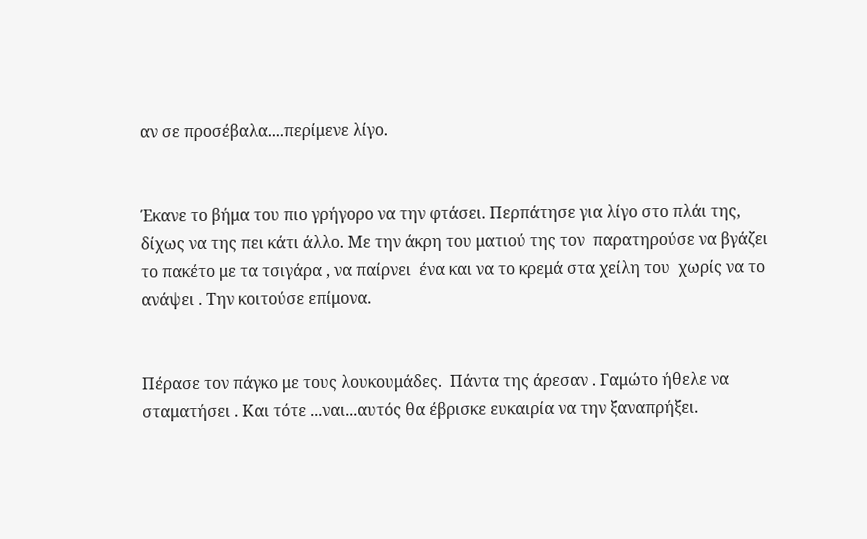αν σε προσέβαλα....περίμενε λίγο.


Έκανε το βήμα του πιο γρήγορο να την φτάσει. Περπάτησε για λίγο στο πλάι της, δίχως να της πει κάτι άλλο. Με την άκρη του ματιού της τον  παρατηρούσε να βγάζει το πακέτο με τα τσιγάρα , να παίρνει  ένα και να το κρεμά στα χείλη του  χωρίς να το ανάψει . Την κοιτούσε επίμονα.


Πέρασε τον πάγκο με τους λουκουμάδες.  Πάντα της άρεσαν . Γαμώτο ήθελε να σταματήσει . Και τότε ...ναι...αυτός θα έβρισκε ευκαιρία να την ξαναπρήξει.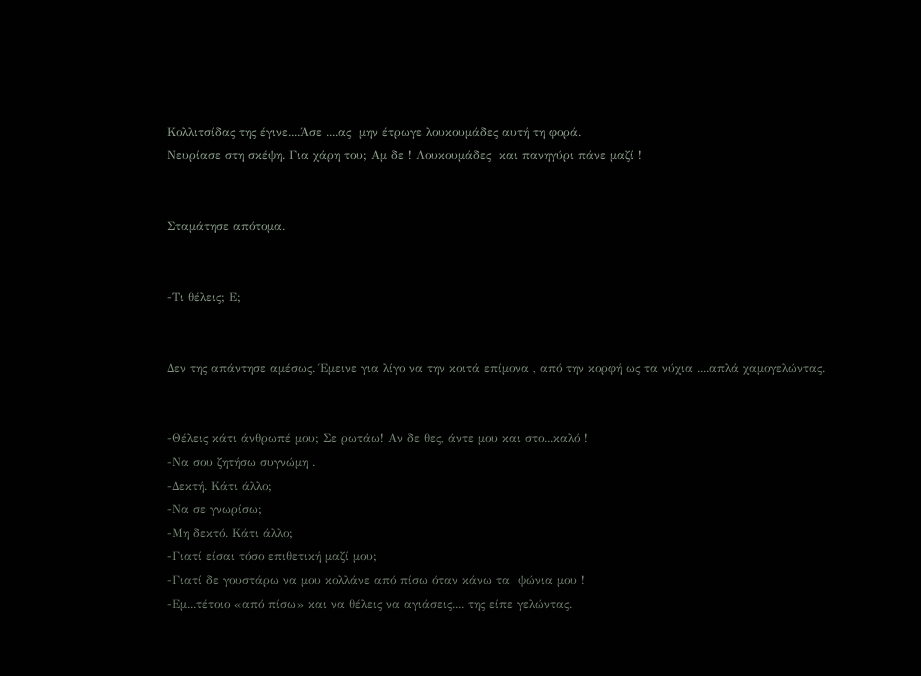Κολλιτσίδας της έγινε....Άσε ....ας  μην έτρωγε λουκουμάδες αυτή τη φορά.
Νευρίασε στη σκέψη. Για χάρη του; Αμ δε ! Λουκουμάδες  και πανηγύρι πάνε μαζί !


Σταμάτησε απότομα.


-Τι θέλεις; Ε;


Δεν της απάντησε αμέσως. Έμεινε για λίγο να την κοιτά επίμονα , από την κορφή ως τα νύχια ....απλά χαμογελώντας.


-Θέλεις κάτι άνθρωπέ μου; Σε ρωτάω! Αν δε θες, άντε μου και στο...καλό !
-Να σου ζητήσω συγνώμη .
-Δεκτή. Κάτι άλλο;
-Να σε γνωρίσω;
-Μη δεκτό. Κάτι άλλο;
-Γιατί είσαι τόσο επιθετική μαζί μου;
-Γιατί δε γουστάρω να μου κολλάνε από πίσω όταν κάνω τα  ψώνια μου !
-Εμ...τέτοιο «από πίσω» και να θέλεις να αγιάσεις.... της είπε γελώντας.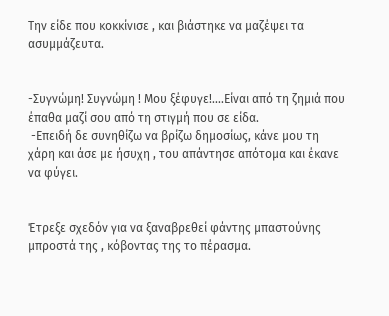Την είδε που κοκκίνισε , και βιάστηκε να μαζέψει τα ασυμμάζευτα.


-Συγνώμη! Συγνώμη ! Μου ξέφυγε!....Είναι από τη ζημιά που έπαθα μαζί σου από τη στιγμή που σε είδα.
 -Επειδή δε συνηθίζω να βρίζω δημοσίως, κάνε μου τη χάρη και άσε με ήσυχη , του απάντησε απότομα και έκανε να φύγει.


Έτρεξε σχεδόν για να ξαναβρεθεί φάντης μπαστούνης μπροστά της , κόβοντας της το πέρασμα.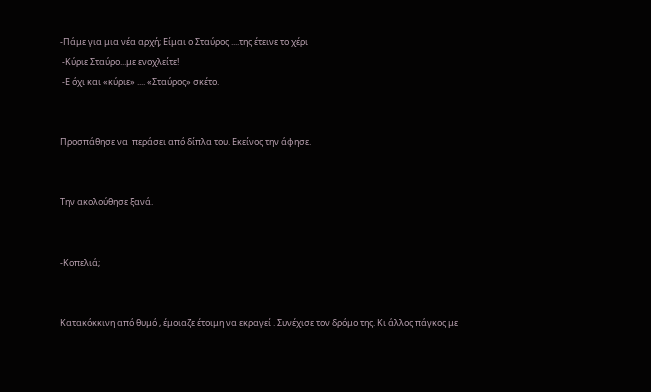-Πάμε για μια νέα αρχή; Είμαι ο Σταύρος ....της έτεινε το χέρι
 -Κύριε Σταύρο...με ενοχλείτε!
 -Ε όχι και «κύριε» .... «Σταύρος» σκέτο.


Προσπάθησε να  περάσει από δίπλα του. Εκείνος την άφησε.


Την ακολούθησε ξανά.


-Κοπελιά;


Κατακόκκινη από θυμό , έμοιαζε έτοιμη να εκραγεί . Συνέχισε τον δρόμο της. Κι άλλος πάγκος με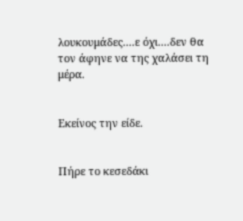λουκουμάδες....ε όχι....δεν θα τον άφηνε να της χαλάσει τη μέρα.


Εκείνος την είδε.


Πήρε το κεσεδάκι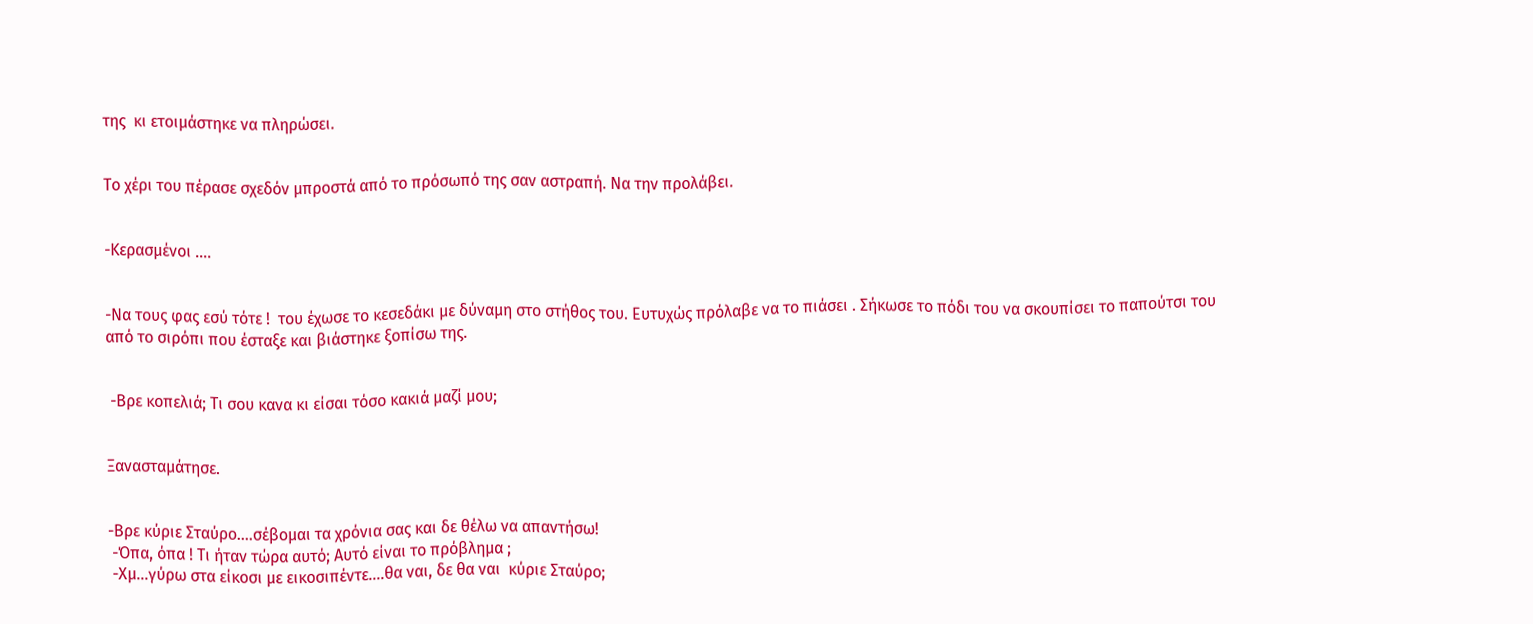της  κι ετοιμάστηκε να πληρώσει.


Το χέρι του πέρασε σχεδόν μπροστά από το πρόσωπό της σαν αστραπή. Να την προλάβει.


-Κερασμένοι ....


-Να τους φας εσύ τότε !  του έχωσε το κεσεδάκι με δύναμη στο στήθος του. Ευτυχώς πρόλαβε να το πιάσει . Σήκωσε το πόδι του να σκουπίσει το παπούτσι του από το σιρόπι που έσταξε και βιάστηκε ξοπίσω της.


 -Βρε κοπελιά; Τι σου κανα κι είσαι τόσο κακιά μαζί μου;


Ξανασταμάτησε.


-Βρε κύριε Σταύρο....σέβομαι τα χρόνια σας και δε θέλω να απαντήσω!
 -Όπα, όπα ! Τι ήταν τώρα αυτό; Αυτό είναι το πρόβλημα ;
 -Χμ...γύρω στα είκοσι με εικοσιπέντε....θα ναι, δε θα ναι  κύριε Σταύρο;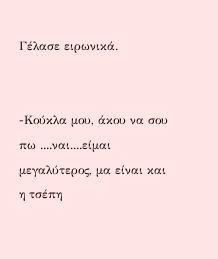Γέλασε ειρωνικά.


-Κούκλα μου, άκου να σου πω ....ναι....είμαι μεγαλύτερος, μα είναι και η τσέπη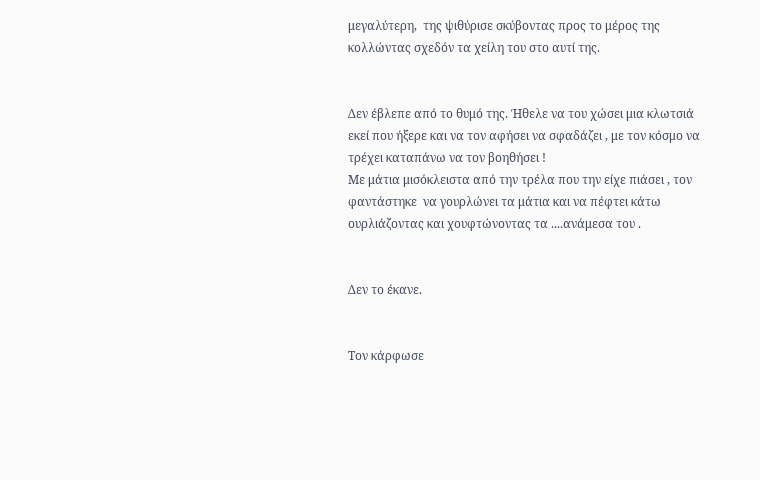μεγαλύτερη,  της ψιθύρισε σκύβοντας προς το μέρος της κολλώντας σχεδόν τα χείλη του στο αυτί της.


Δεν έβλεπε από το θυμό της. Ήθελε να του χώσει μια κλωτσιά εκεί που ήξερε και να τον αφήσει να σφαδάζει , με τον κόσμο να τρέχει καταπάνω να τον βοηθήσει !
Με μάτια μισόκλειστα από την τρέλα που την είχε πιάσει , τον φαντάστηκε  να γουρλώνει τα μάτια και να πέφτει κάτω ουρλιάζοντας και χουφτώνοντας τα ....ανάμεσα του .


Δεν το έκανε.


Τον κάρφωσε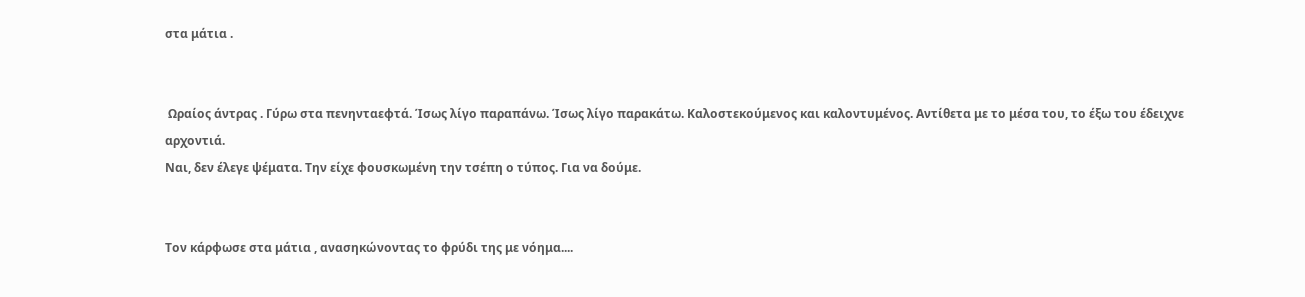στα μάτια .


 Ωραίος άντρας . Γύρω στα πενηνταεφτά. Ίσως λίγο παραπάνω. Ίσως λίγο παρακάτω. Καλοστεκούμενος και καλοντυμένος. Αντίθετα με το μέσα του, το έξω του έδειχνε αρχοντιά.
Ναι, δεν έλεγε ψέματα. Την είχε φουσκωμένη την τσέπη ο τύπος. Για να δούμε.


Τον κάρφωσε στα μάτια , ανασηκώνοντας το φρύδι της με νόημα....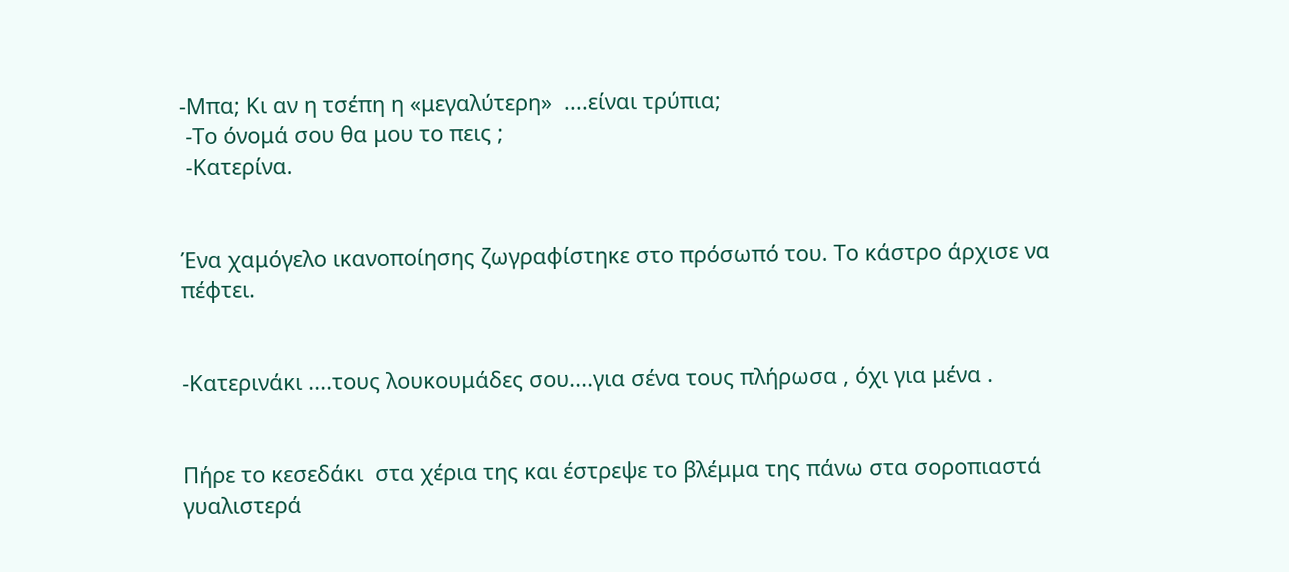-Μπα; Κι αν η τσέπη η «μεγαλύτερη»  ....είναι τρύπια;
 -Το όνομά σου θα μου το πεις ;
 -Κατερίνα.


Ένα χαμόγελο ικανοποίησης ζωγραφίστηκε στο πρόσωπό του. Το κάστρο άρχισε να πέφτει.


-Κατερινάκι ....τους λουκουμάδες σου....για σένα τους πλήρωσα , όχι για μένα .


Πήρε το κεσεδάκι  στα χέρια της και έστρεψε το βλέμμα της πάνω στα σοροπιαστά γυαλιστερά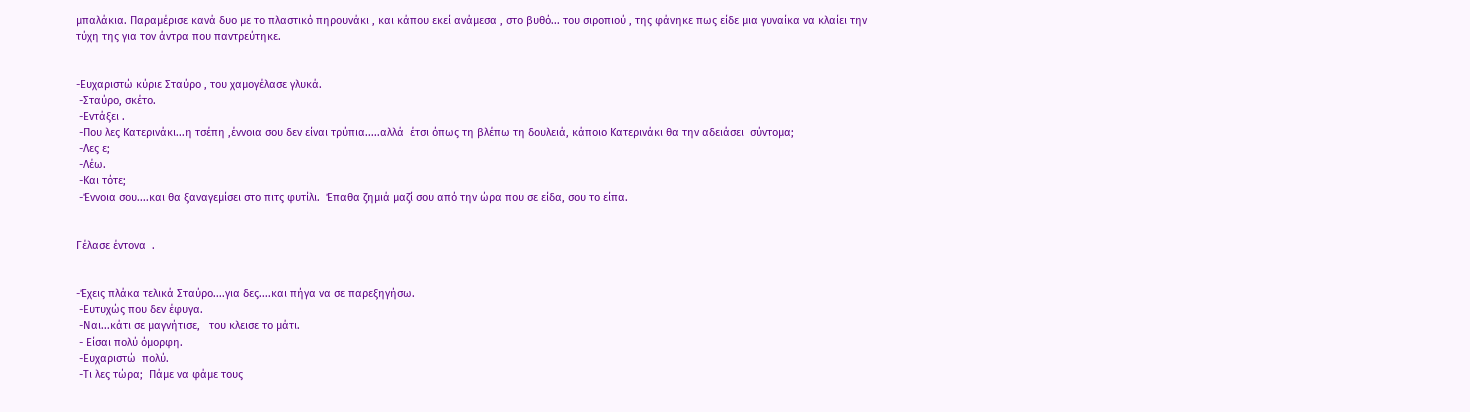μπαλάκια. Παραμέρισε κανά δυο με το πλαστικό πηρουνάκι , και κάπου εκεί ανάμεσα , στο βυθό... του σιροπιού , της φάνηκε πως είδε μια γυναίκα να κλαίει την τύχη της για τον άντρα που παντρεύτηκε.


-Ευχαριστώ κύριε Σταύρο , του χαμογέλασε γλυκά.
 -Σταύρο, σκέτο.
 -Εντάξει .
 -Που λες Κατερινάκι...η τσέπη ,έννοια σου δεν είναι τρύπια.....αλλά  έτσι όπως τη βλέπω τη δουλειά, κάποιο Κατερινάκι θα την αδειάσει  σύντομα;
 -Λες ε;
 -Λέω.
 -Και τότε;
 -Έννοια σου....και θα ξαναγεμίσει στο πιτς φυτίλι.  Έπαθα ζημιά μαζί σου από την ώρα που σε είδα, σου το είπα.


Γέλασε έντονα  .


-Έχεις πλάκα τελικά Σταύρο....για δες....και πήγα να σε παρεξηγήσω.
 -Ευτυχώς που δεν έφυγα.
 -Ναι...κάτι σε μαγνήτισε,   του κλεισε το μάτι.
 - Είσαι πολύ όμορφη.
 -Ευχαριστώ  πολύ.
 -Τι λες τώρα;  Πάμε να φάμε τους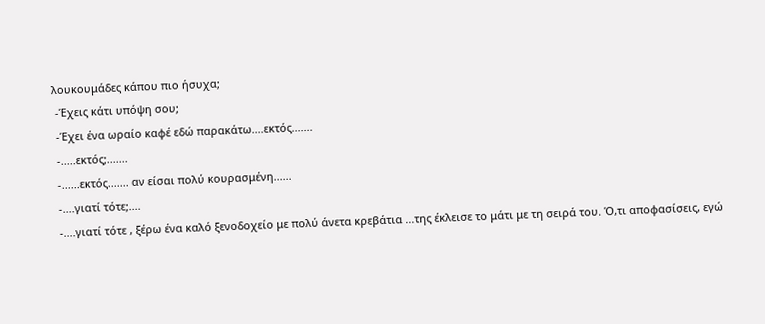λουκουμάδες κάπου πιο ήσυχα;
 -Έχεις κάτι υπόψη σου;
 -Έχει ένα ωραίο καφέ εδώ παρακάτω....εκτός.......
 -.....εκτός;.......
 -......εκτός....... αν είσαι πολύ κουρασμένη......
 -....γιατί τότε;....
 -....γιατί τότε , ξέρω ένα καλό ξενοδοχείο με πολύ άνετα κρεβάτια ...της έκλεισε το μάτι με τη σειρά του. Ό,τι αποφασίσεις, εγώ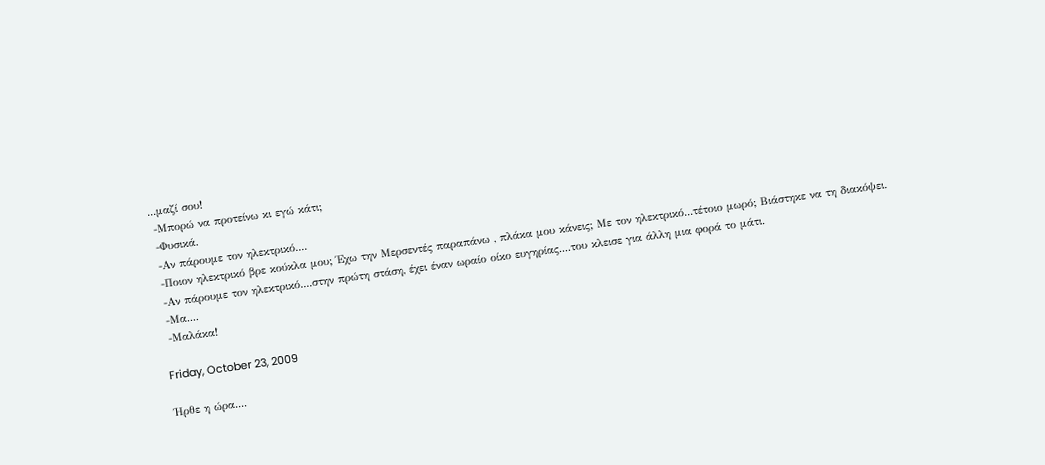...μαζί σου!
 -Μπορώ να προτείνω κι εγώ κάτι;
 -Φυσικά.
 -Αν πάρουμε τον ηλεκτρικό....
 -Ποιον ηλεκτρικό βρε κούκλα μου; Έχω την Μερσεντές παραπάνω , πλάκα μου κάνεις; Με τον ηλεκτρικό...τέτοιο μωρό; Βιάστηκε να τη διακόψει.
 -Αν πάρουμε τον ηλεκτρικό....στην πρώτη στάση, έχει έναν ωραίο οίκο ευγηρίας....του κλεισε για άλλη μια φορά το μάτι.
 -Μα....
 -Μαλάκα!

Friday, October 23, 2009

Ήρθε η ώρα....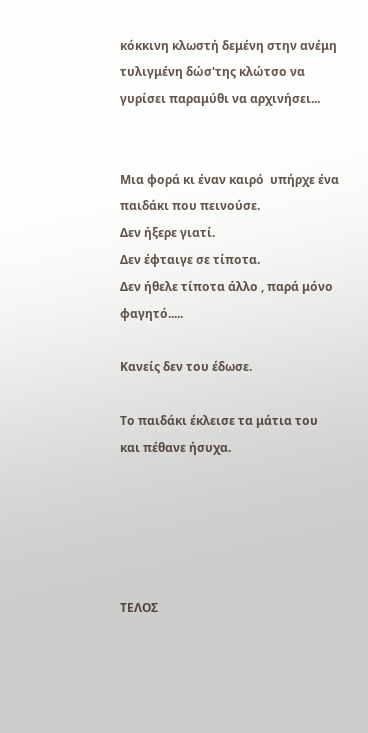κόκκινη κλωστή δεμένη στην ανέμη τυλιγμένη δώσ'της κλώτσο να γυρίσει παραμύθι να αρχινήσει...


Μια φορά κι έναν καιρό  υπήρχε ένα παιδάκι που πεινούσε.
Δεν ήξερε γιατί.
Δεν έφταιγε σε τίποτα.
Δεν ήθελε τίποτα άλλο , παρά μόνο φαγητό.....

Κανείς δεν του έδωσε.

Το παιδάκι έκλεισε τα μάτια του και πέθανε ήσυχα.





ΤΕΛΟΣ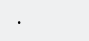.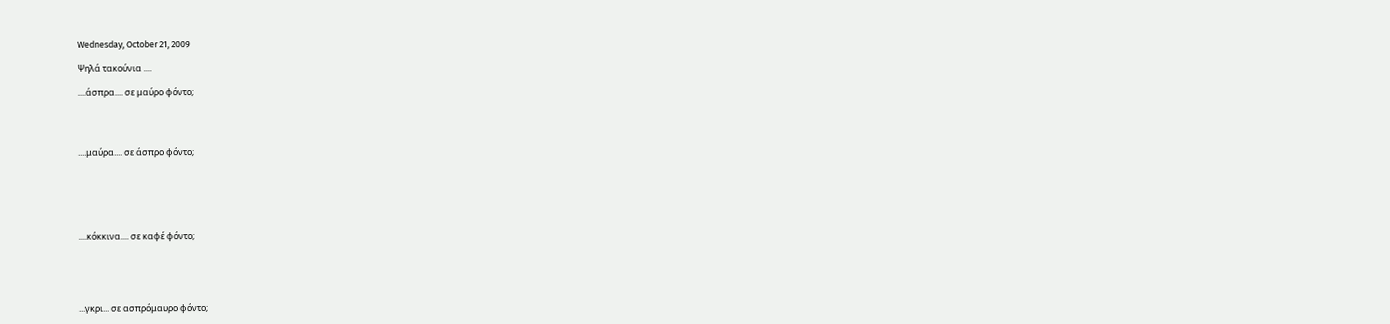Wednesday, October 21, 2009

Ψηλά τακούνια ....

....άσπρα.... σε μαύρο φόντο;




....μαύρα.... σε άσπρο φόντο;






....κόκκινα.... σε καφέ φόντο;





...γκρι... σε ασπρόμαυρο φόντο;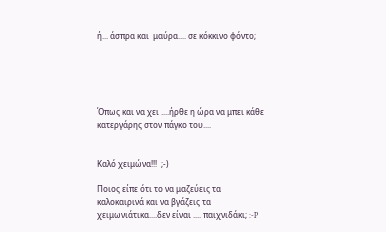ή... άσπρα και  μαύρα.... σε κόκκινο φόντο;





Όπως και να χει ....ήρθε η ώρα να μπει κάθε κατεργάρης στον πάγκο του....


Καλό χειμώνα!!!  ;-)

Ποιος είπε ότι το να μαζεύεις τα καλοκαιρινά και να βγάζεις τα χειμωνιάτικα....δεν είναι .... παιχνιδάκι; :-P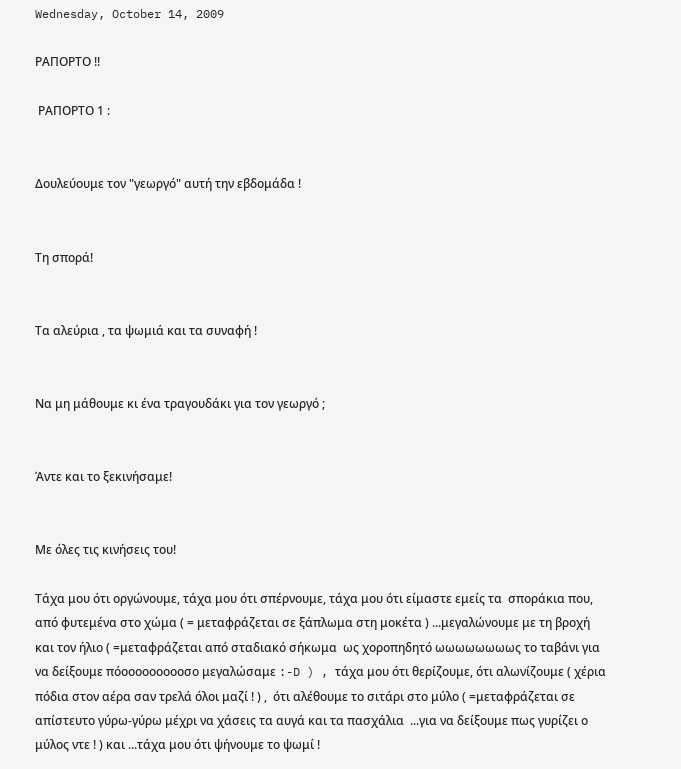Wednesday, October 14, 2009

ΡΑΠΟΡΤΟ !!

 ΡΑΠΟΡΤΟ 1 :


Δουλεύουμε τον "γεωργό" αυτή την εβδομάδα !


Τη σπορά!


Τα αλεύρια , τα ψωμιά και τα συναφή !


Να μη μάθουμε κι ένα τραγουδάκι για τον γεωργό ;


Άντε και το ξεκινήσαμε!


Με όλες τις κινήσεις του!

Τάχα μου ότι οργώνουμε, τάχα μου ότι σπέρνουμε, τάχα μου ότι είμαστε εμείς τα  σποράκια που, από φυτεμένα στο χώμα ( = μεταφράζεται σε ξάπλωμα στη μοκέτα ) ...μεγαλώνουμε με τη βροχή και τον ήλιο ( =μεταφράζεται από σταδιακό σήκωμα  ως χοροπηδητό ωωωωωωωως το ταβάνι για να δείξουμε πόοοοοοοοοοσο μεγαλώσαμε :-D ) , τάχα μου ότι θερίζουμε, ότι αλωνίζουμε ( χέρια πόδια στον αέρα σαν τρελά όλοι μαζί ! ) ,  ότι αλέθουμε το σιτάρι στο μύλο ( =μεταφράζεται σε απίστευτο γύρω-γύρω μέχρι να χάσεις τα αυγά και τα πασχάλια  ...για να δείξουμε πως γυρίζει ο μύλος ντε ! ) και ...τάχα μου ότι ψήνουμε το ψωμί !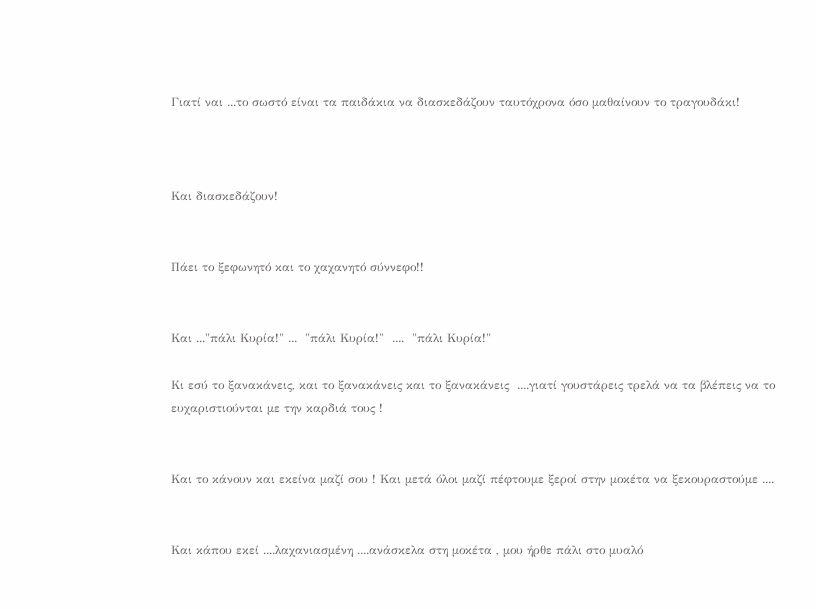Γιατί ναι ...το σωστό είναι τα παιδάκια να διασκεδάζουν ταυτόχρονα όσο μαθαίνουν το τραγουδάκι!



Και διασκεδάζουν!


Πάει το ξεφωνητό και το χαχανητό σύννεφο!!


Και ..."πάλι Κυρία!" ...  "πάλι Κυρία!"  ....  "πάλι Κυρία!"

Κι εσύ το ξανακάνεις, και το ξανακάνεις και το ξανακάνεις  ....γιατί γουστάρεις τρελά να τα βλέπεις να το ευχαριστιούνται με την καρδιά τους !


Και το κάνουν και εκείνα μαζί σου ! Και μετά όλοι μαζί πέφτουμε ξεροί στην μοκέτα να ξεκουραστούμε ....


Και κάπου εκεί ....λαχανιασμένη ....ανάσκελα στη μοκέτα , μου ήρθε πάλι στο μυαλό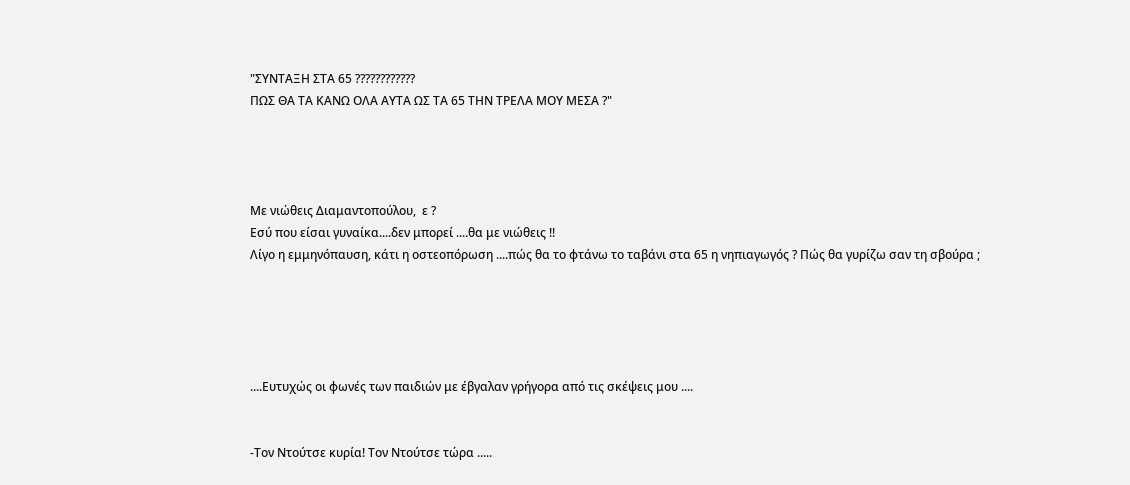"ΣΥΝΤΑΞΗ ΣΤΑ 65 ????????????
ΠΩΣ ΘΑ ΤΑ ΚΑΝΩ ΟΛΑ ΑΥΤΑ ΩΣ ΤΑ 65 ΤΗΝ ΤΡΕΛΑ ΜΟΥ ΜΕΣΑ ?"




Με νιώθεις Διαμαντοπούλου,  ε ?
Εσύ που είσαι γυναίκα....δεν μπορεί ....θα με νιώθεις !!
Λίγο η εμμηνόπαυση, κάτι η οστεοπόρωση ....πώς θα το φτάνω το ταβάνι στα 65 η νηπιαγωγός ? Πώς θα γυρίζω σαν τη σβούρα ;





....Ευτυχώς οι φωνές των παιδιών με έβγαλαν γρήγορα από τις σκέψεις μου ....


-Τον Ντούτσε κυρία! Τον Ντούτσε τώρα .....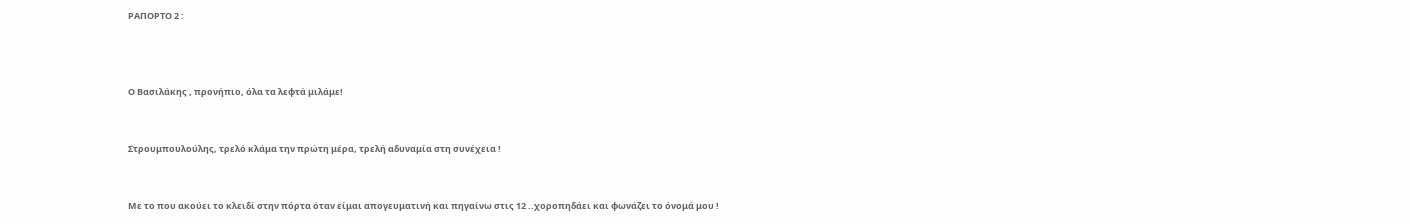ΡΑΠΟΡΤΟ 2 :



Ο Βασιλάκης , προνήπιο, όλα τα λεφτά μιλάμε!


Στρουμπουλούλης, τρελό κλάμα την πρώτη μέρα, τρελή αδυναμία στη συνέχεια !


Με το που ακούει το κλειδί στην πόρτα όταν είμαι απογευματινή και πηγαίνω στις 12 ..χοροπηδάει και φωνάζει το όνομά μου !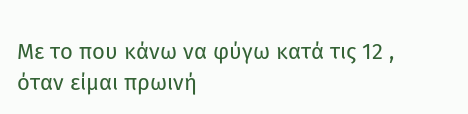Με το που κάνω να φύγω κατά τις 12 , όταν είμαι πρωινή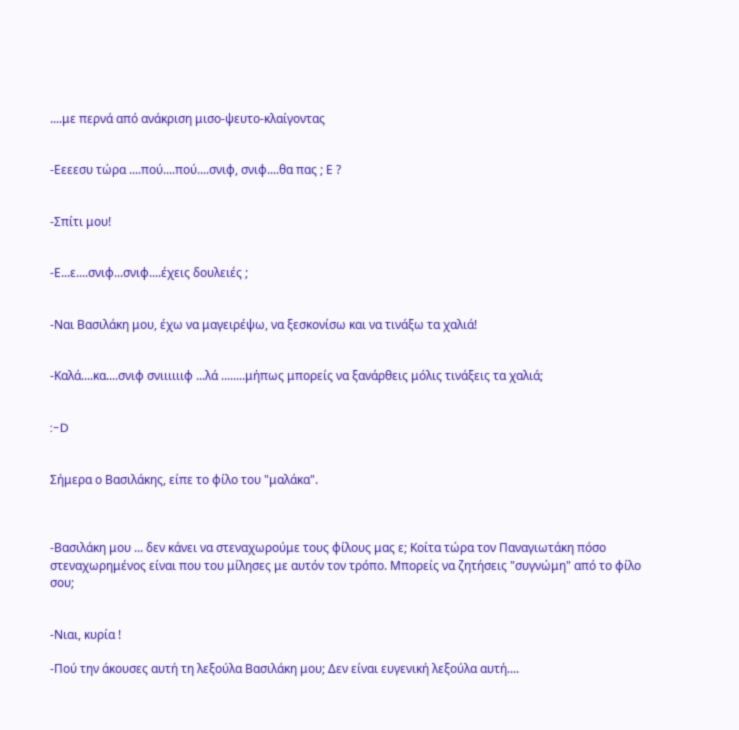....με περνά από ανάκριση μισο-ψευτο-κλαίγοντας


-Εεεεσυ τώρα ....πού....πού....σνιφ, σνιφ....θα πας ; Ε ?


-Σπίτι μου!


-Ε...ε....σνιφ...σνιφ....έχεις δουλειές ;


-Ναι Βασιλάκη μου, έχω να μαγειρέψω, να ξεσκονίσω και να τινάξω τα χαλιά!


-Καλά....κα....σνιφ σνιιιιιιφ ...λά ........μήπως μπορείς να ξανάρθεις μόλις τινάξεις τα χαλιά;


:-D


Σήμερα ο Βασιλάκης, είπε το φίλο του "μαλάκα".



-Βασιλάκη μου ... δεν κάνει να στεναχωρούμε τους φίλους μας ε; Κοίτα τώρα τον Παναγιωτάκη πόσο στεναχωρημένος είναι που του μίλησες με αυτόν τον τρόπο. Μπορείς να ζητήσεις "συγνώμη" από το φίλο σου;


-Νιαι, κυρία !

-Πού την άκουσες αυτή τη λεξούλα Βασιλάκη μου; Δεν είναι ευγενική λεξούλα αυτή....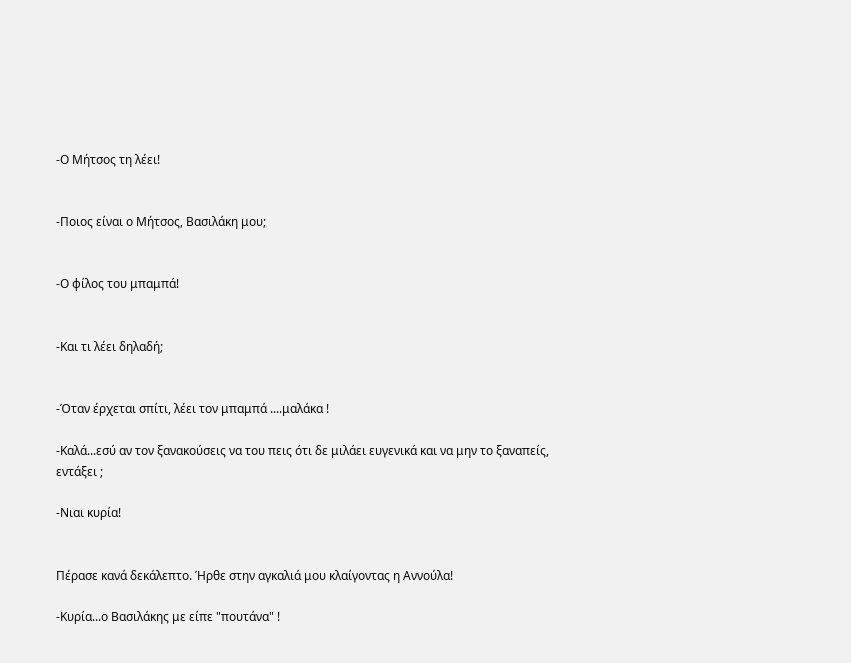-Ο Μήτσος τη λέει!


-Ποιος είναι ο Μήτσος, Βασιλάκη μου;


-Ο φίλος του μπαμπά!


-Και τι λέει δηλαδή;


-Όταν έρχεται σπίτι, λέει τον μπαμπά ....μαλάκα !

-Καλά...εσύ αν τον ξανακούσεις να του πεις ότι δε μιλάει ευγενικά και να μην το ξαναπείς, εντάξει ;

-Νιαι κυρία!


Πέρασε κανά δεκάλεπτο. Ήρθε στην αγκαλιά μου κλαίγοντας η Αννούλα!

-Κυρία...ο Βασιλάκης με είπε "πουτάνα" !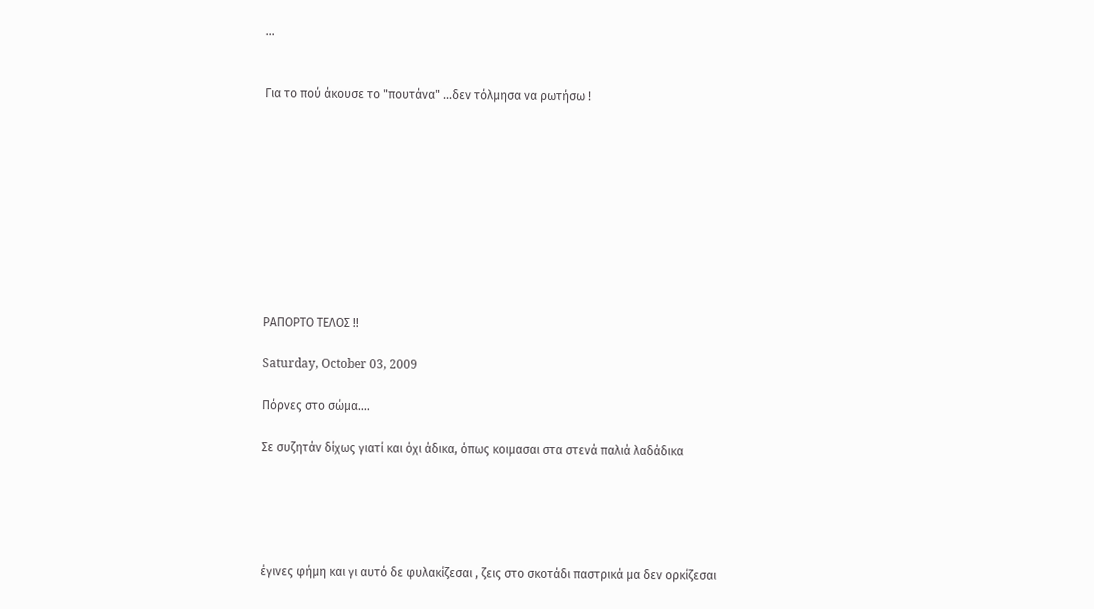...


Για το πού άκουσε το "πουτάνα" ...δεν τόλμησα να ρωτήσω !










ΡΑΠΟΡΤΟ ΤΕΛΟΣ !!

Saturday, October 03, 2009

Πόρνες στο σώμα....

Σε συζητάν δίχως γιατί και όχι άδικα, όπως κοιμασαι στα στενά παλιά λαδάδικα





έγινες φήμη και γι αυτό δε φυλακίζεσαι , ζεις στο σκοτάδι παστρικά μα δεν ορκίζεσαι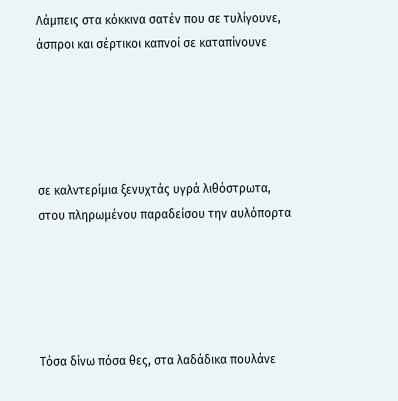Λάμπεις στα κόκκινα σατέν που σε τυλίγουνε, άσπροι και σέρτικοι καπνοί σε καταπίνουνε





σε καλντερίμια ξενυχτάς υγρά λιθόστρωτα, στου πληρωμένου παραδείσου την αυλόπορτα





Τόσα δίνω πόσα θες, στα λαδάδικα πουλάνε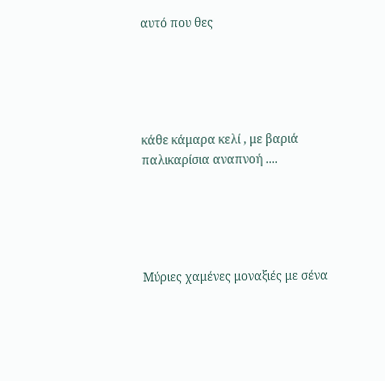αυτό που θες





κάθε κάμαρα κελί , με βαριά παλικαρίσια αναπνοή ....





Μύριες χαμένες μοναξιές με σένα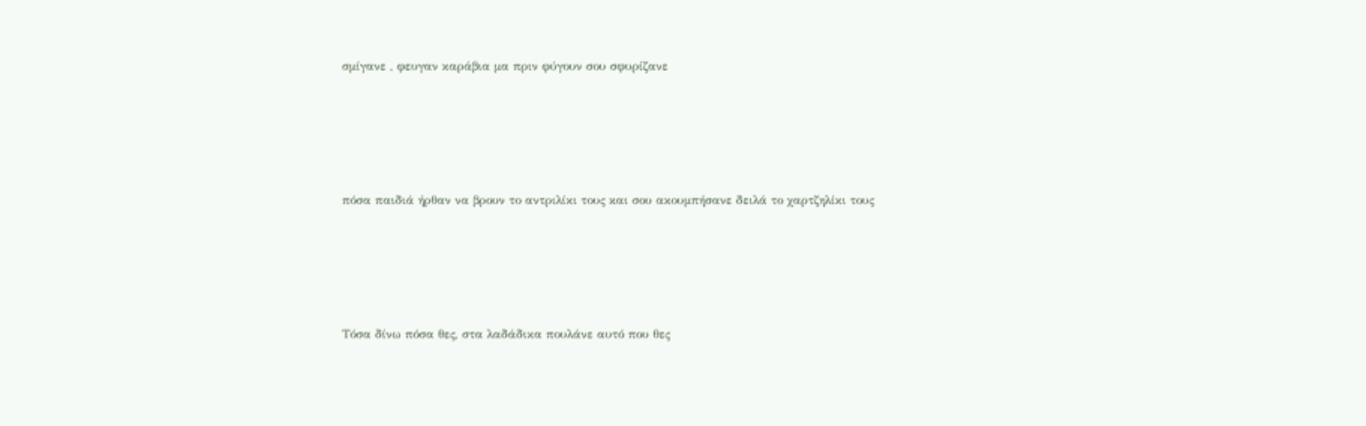σμίγανε , φευγαν καράβια μα πριν φύγουν σου σφυρίζανε





πόσα παιδιά ήρθαν να βρουν το αντριλίκι τους και σου ακουμπήσανε δειλά το χαρτζηλίκι τους





Τόσα δίνω πόσα θες, στα λαδάδικα πουλάνε αυτό που θες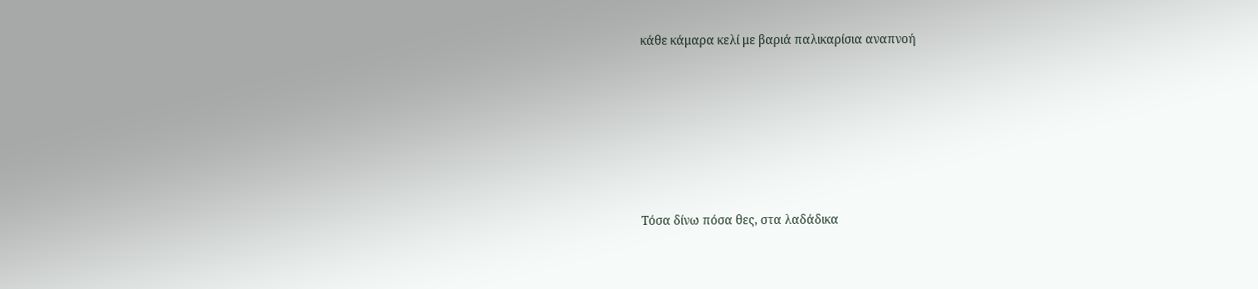κάθε κάμαρα κελί με βαριά παλικαρίσια αναπνοή






Τόσα δίνω πόσα θες, στα λαδάδικα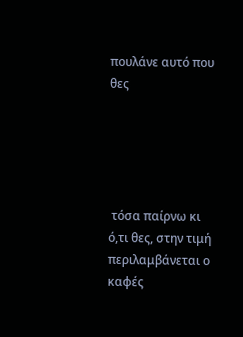πουλάνε αυτό που θες





 τόσα παίρνω κι ό,τι θες, στην τιμή περιλαμβάνεται ο καφές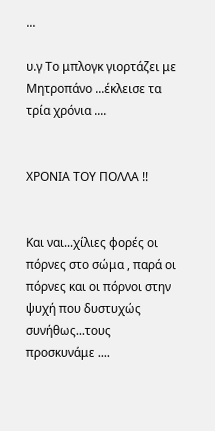...

υ.γ Το μπλογκ γιορτάζει με Μητροπάνο ...έκλεισε τα τρία χρόνια ....


ΧΡΟΝΙΑ ΤΟΥ ΠΟΛΛΑ !!


Και ναι...χίλιες φορές οι πόρνες στο σώμα , παρά οι πόρνες και οι πόρνοι στην ψυχή που δυστυχώς συνήθως...τους προσκυνάμε ....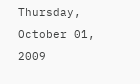Thursday, October 01, 2009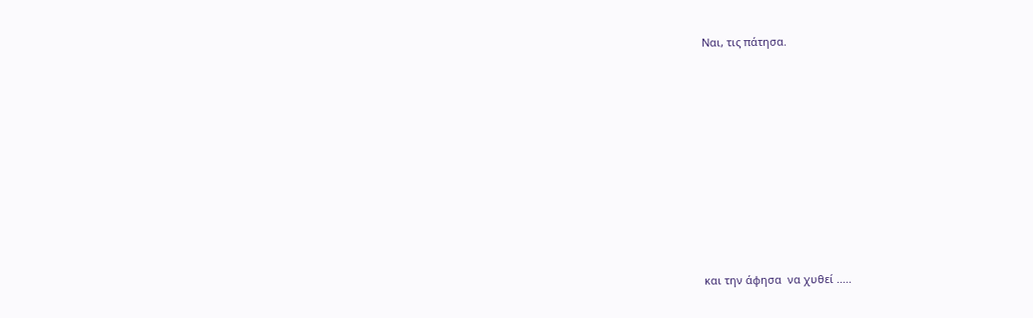Nαι, τις πάτησα.










και την άφησα  να χυθεί .....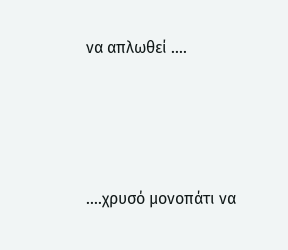να απλωθεί ....






....χρυσό μονοπάτι να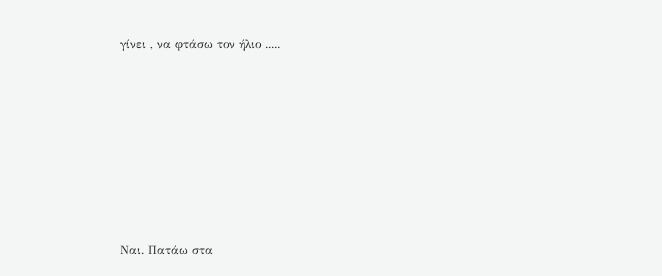γίνει , να φτάσω τον ήλιο .....










Ναι. Πατάω στα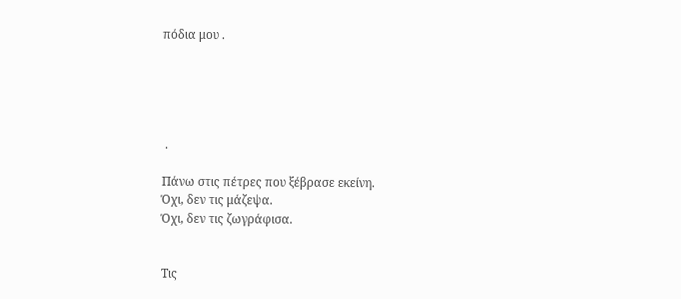πόδια μου .





 .

Πάνω στις πέτρες που ξέβρασε εκείνη.
Όχι, δεν τις μάζεψα.
Όχι, δεν τις ζωγράφισα.


Τις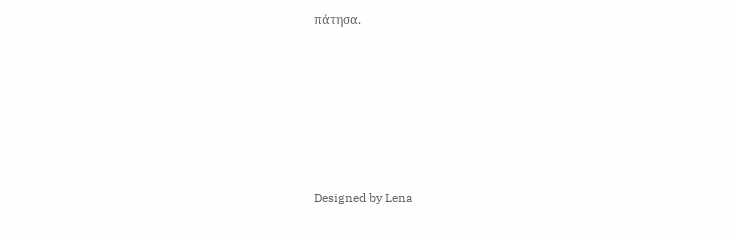πάτησα.








Designed by Lena